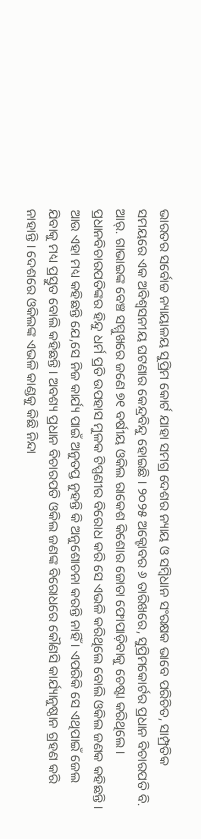ଭାରତର ସର୍ବୋଚ୍ଚ ନ୍ୟାୟାଳୟ ସୁପ୍ରିମ କୋର୍ଟ ଯାହା ସମଗ୍ର ଦେଶର ନ୍ୟାୟ ଓ ସମ୍ବିଧାନ ସଂରକ୍ଷକ ଭାବେ ପରିଚିତ, ସାମ୍ପ୍ରତିକ ସମୟରେ ଏକ ଅବିଶ୍ୱସନୀୟ ଘଟଣାର କେନ୍ଦ୍ରବିନ୍ଦୁ ହୋଇଛି । ୨୦୨୫ ଅକ୍ଟୋବର ୬ ତାରିଖରେ, ସୁପ୍ରିମକୋର୍ଟର ପ୍ରଧାନ ବିଚାରପତି ବି. ଆର୍. ଗାଭାଇଙ୍କ ବେଞ୍ଚ ସମ୍ମୁଖରେ ଜଣେ ୭୧ ବର୍ଷୀୟ ଓକିଲ ରାକେଶ କିଶୋର ଜୋତା ଫୋପାଡ଼ିବାକୁ ଚେଷ୍ଟା କରିଥିଲେ। ପ୍ରଧାନବିଚାରପତିଙ୍କର ହିନ୍ଦୁ ଧର୍ମ ପ୍ରତି ଉପହାସ ମୁଳକ ଟିପ୍ପଣୀର ବିରୋଧ କରି ସେ ଏଭଳି କରିଥିଲେ ବୋଲି ଓକିଲ ଜଣକ କହିଛନ୍ତି । ଆଉ ଏହା ମଧ୍ୟ କହିଛନ୍ତି ଯେ,ସେ ନିଜ କାର୍ଯ୍ୟ ପାଇଁ ଅନୁତପ୍ତ ନୁହନ୍ତି କି ଅନୁଶୋଚନା କରନ୍ତି ନାହିଁ । ଏପରିକି ସେ ଏଥିପାଇଁ ଜେଲ ଯିବାକୁ ମଧ୍ୟ ପ୍ରସ୍ତୁତ ବୋଲି କହିଛନ୍ତି । ଅବଶ୍ୟ ପ୍ରଧାନ ବିଚାରପତି ଓକିଲ ଜଣଙ୍କ ବିରୋଧରେ କୌଣସି କାର୍ଯ୍ୟାନୁଷ୍ଠାନ ଗ୍ରହଣ କରି ନାହାନ୍ତି । ଦେଶରେ ଓକିଲଙ୍କ ଏଭଳି କାଣ୍ଡକୁ କିଛି ନିନ୍ଦା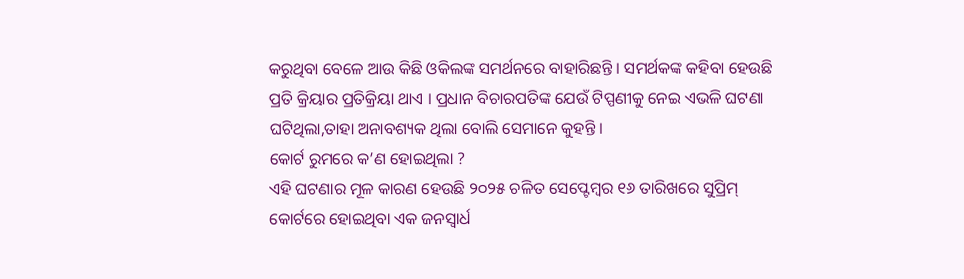କରୁଥିବା ବେଳେ ଆଉ କିଛି ଓକିଲଙ୍କ ସମର୍ଥନରେ ବାହାରିଛନ୍ତି । ସମର୍ଥକଙ୍କ କହିବା ହେଉଛି ପ୍ରତି କ୍ରିୟାର ପ୍ରତିକ୍ରିୟା ଥାଏ । ପ୍ରଧାନ ବିଚାରପତିଙ୍କ ଯେଉଁ ଟିପ୍ପଣୀକୁ ନେଇ ଏଭଳି ଘଟଣା ଘଟିଥିଲା,ତାହା ଅନାବଶ୍ୟକ ଥିଲା ବୋଲି ସେମାନେ କୁହନ୍ତି ।
କୋର୍ଟ ରୁମରେ କ’ଣ ହୋଇଥିଲା ?
ଏହି ଘଟଣାର ମୂଳ କାରଣ ହେଉଛି ୨୦୨୫ ଚଳିତ ସେପ୍ଟେମ୍ବର ୧୬ ତାରିଖରେ ସୁପ୍ରିମ୍ କୋର୍ଟରେ ହୋଇଥିବା ଏକ ଜନସ୍ୱାର୍ଧ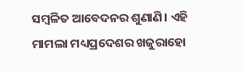ସମ୍ବଳିତ ଆବେଦନର ଶୁଣାଣି। ଏହି ମାମଲା ମଧ୍ୟପ୍ରଦେଶର ଖଜୁରାହୋ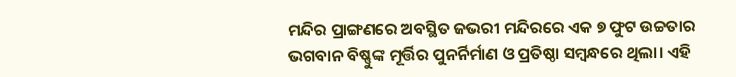ମନ୍ଦିର ପ୍ରାଙ୍ଗଣରେ ଅବସ୍ଥିତ ଜଭରୀ ମନ୍ଦିରରେ ଏକ ୭ ଫୁଟ ଉଚ୍ଚତାର ଭଗବାନ ବିଷ୍ଣୁଙ୍କ ମୂର୍ତ୍ତିର ପୁନର୍ନିର୍ମାଣ ଓ ପ୍ରତିଷ୍ଠା ସମ୍ବନ୍ଧରେ ଥିଲା। ଏହି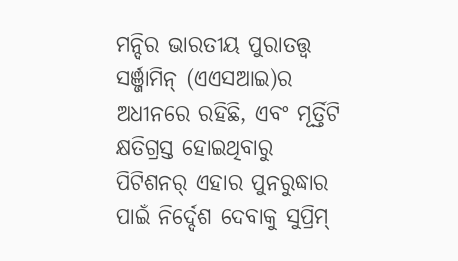ମନ୍ଦିର ଭାରତୀୟ ପୁରାତତ୍ତ୍ୱ ସର୍ଞ୍ଜାମିନ୍ (ଏଏସଆଇ)ର ଅଧୀନରେ ରହିଛି, ଏବଂ ମୂର୍ତ୍ତିଟି କ୍ଷତିଗ୍ରସ୍ତ ହୋଇଥିବାରୁ ପିଟିଶନର୍ ଏହାର ପୁନରୁଦ୍ଧାର ପାଇଁ ନିର୍ଦ୍ଦେଶ ଦେବାକୁ ସୁପ୍ରିମ୍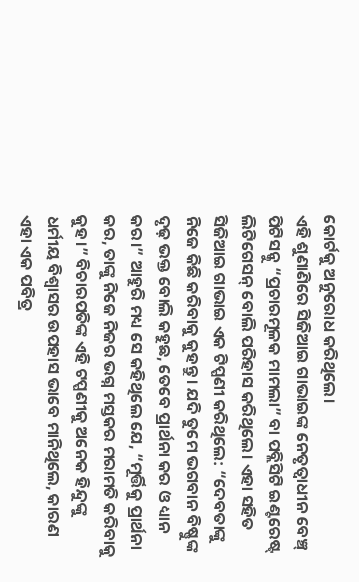କୋର୍ଟକୁ ଅନୁରୋଧ କରିଥିଲେ।
ଏହି ଶୁଣାଣିରେ ସିଜିଆଇ ଗାଭାଇଙ୍କ ନେତୃତ୍ୱାଧୀନ ବେଞ୍ଚ୍ ପିଟିସନ୍କୁ “ପ୍ରଚାରମୂଳକ ମାମଲା” ବା ପବ୍ଲିସିଟି ଇଣ୍ଟରେଷ୍ଟ୍ ଲିଟିଗେସନ୍ ବୋଲି ପରିହାସ କରିଥିଲେ। ଏହା ସହିତ ସିଜିଆଇ ଗାଭାଇ ଏକ ଟିପ୍ପଣୀ କରିଥିଲେ: “ଦେବତାଙ୍କୁ ନିଜେ କିଛି କରିବାକୁ କୁହନ୍ତୁ। ଯଦି ତୁମେ ଭଗବାନ ବିଷ୍ଣୁଙ୍କ ଦୃଢ଼ ଭକ୍ତ ବୋଲି କହୁଛ, ତେବେ ପ୍ରାର୍ଥନା କର ଓ ଧ୍ୟାନ କର।” ଆହୁରି ମଧ୍ୟ ସେ କହିଥିଲେ ଯେ, “ମୂର୍ତ୍ତିକୁ ପ୍ରାର୍ଥନା କର, ତାଙ୍କୁ ନିଜେ ନିଜର ଭଗ୍ନ ମସ୍ତକର ମରାମତି କରିବାକୁ କୁହ।” ବିଚାରପତିଙ୍କ ଏହି ଟପ୍ପଣୀକୁ ଅନେକ ହିନ୍ଦୁଙ୍କୁ ଧର୍ମୀୟ ବିଶ୍ୱାସର ଉପହାସ ଭାବେ ମାନିଥିଲେ, କାରଣ ଏହା ଏକ ପବିତ୍ର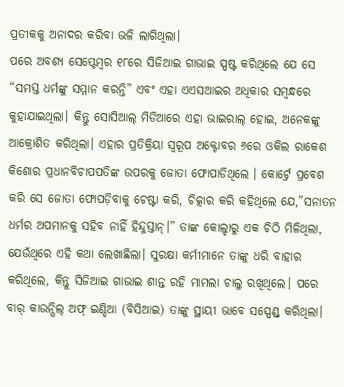ପ୍ରତୀକକୁ ଅନାଦର କରିବା ଭଳି ଲାଗିଥିଲା।
ପରେ ଅବଶ୍ୟ ସେପ୍ଟେମ୍ବର ୧୮ରେ ସିଜିଆଇ ଗାଭାଇ ସ୍ପଷ୍ଟ କରିଥିଲେ ଯେ ସେ “ସମସ୍ତ ଧର୍ମଙ୍କୁ ସମ୍ମାନ କରନ୍ତି” ଏବଂ ଏହା ଏଏସଆଇର ଅଧିକାର ସମ୍ବନ୍ଧରେ କୁହାଯାଇଥିଲା। କିନ୍ତୁ ସୋସିଆଲ୍ ମିଡିଆରେ ଏହା ଭାଇରାଲ୍ ହୋଇ, ଅନେକଙ୍କୁ ଆକ୍ରୋଶିତ କରିଥିଲା। ଏହାର ପ୍ରତିକ୍ରିୟା ସ୍ୱରୂପ ଅକ୍ଟୋବର ୬ରେ ଓକିଲ ରାକେଶ କିଶୋର ପ୍ରଧାନବିଚାପପତିଙ୍କ ଉପରକୁ ଜୋତା ଫୋପାଡିଥିଲେ । କୋର୍ଟ୍ରେ ପ୍ରବେଶ କରି ସେ ଜୋତା ଫୋପଡ଼ିବାକୁ ଚେଷ୍ଟା କରି, ଚିତ୍କାର କରି କହିଥିଲେ ଯେ,”ସନାତନ ଧର୍ମର ଅପମାନକୁ ସହିବ ନାହିଁ ହିନ୍ଦୁସ୍ତାନ୍।” ତାଙ୍କ କୋଲ୍ହାରୁ ଏକ ଚିଠି ମିଳିଥିଲା, ଯେଉଁଥିରେ ଏହି କଥା ଲେଖାଛିଲା। ସୁରକ୍ଷା କର୍ମୀମାନେ ତାଙ୍କୁ ଧରି ବାହାର କରିଥିଲେ, କିନ୍ତୁ ସିଜିଆଇ ଗାଭାଇ ଶାନ୍ତ ରହି ମାମଲା ଚାଲୁ ରଖିଥିଲେ। ପରେ ବାର୍ କାଉନ୍ସିଲ୍ ଅଫ୍ ଇଣ୍ଡିଆ (ବିସିଆଇ) ତାଙ୍କୁ ସ୍ଥାୟୀ ଭାବେ ସସ୍ପେଣ୍ଡ୍ କରିଥିଲା।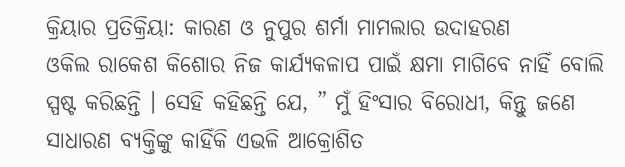କ୍ରିୟାର ପ୍ରତିକ୍ରିୟା: କାରଣ ଓ ନୁପୁର ଶର୍ମା ମାମଲାର ଉଦାହରଣ
ଓକିଲ ରାକେଶ କିଶୋର ନିଜ କାର୍ଯ୍ୟକଳାପ ପାଇଁ କ୍ଷମା ମାଗିବେ ନାହିଁ ବୋଲି ସ୍ପଷ୍ଟ କରିଛନ୍ତି । ସେହି କହିଛନ୍ତି ଯେ, ” ମୁଁ ହିଂସାର ବିରୋଧୀ, କିନ୍ତୁ ଜଣେ ସାଧାରଣ ବ୍ୟକ୍ତିଙ୍କୁ କାହିଁକି ଏଭଳି ଆକ୍ରୋଶିତ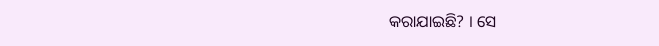କରାଯାଇଛି? । ସେ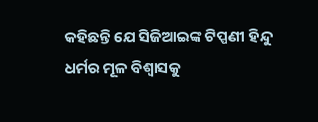କହିଛନ୍ତି ଯେ ସିଜିଆଇଙ୍କ ଟିପ୍ପଣୀ ହିନ୍ଦୁ ଧର୍ମର ମୂଳ ବିଶ୍ୱାସକୁ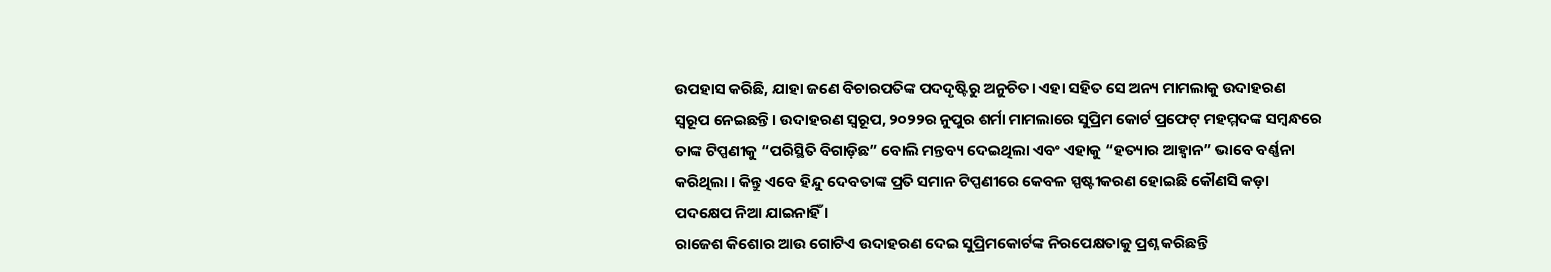ଉପହାସ କରିଛି, ଯାହା ଜଣେ ବିଚାରପତିଙ୍କ ପଦଦୃଷ୍ଟିରୁ ଅନୁଚିତ। ଏହା ସହିତ ସେ ଅନ୍ୟ ମାମଲାକୁ ଉଦାହରଣ ସ୍ୱରୂପ ନେଇଛନ୍ତି। ଉଦାହରଣ ସ୍ୱରୂପ, ୨୦୨୨ର ନୁପୁର ଶର୍ମା ମାମଲାରେ ସୁପ୍ରିମ କୋର୍ଟ ପ୍ରଫେଟ୍ ମହମ୍ମଦଙ୍କ ସମ୍ବନ୍ଧରେ ତାଙ୍କ ଟିପ୍ପଣୀକୁ “ପରିସ୍ଥିତି ବିଗାଡ଼ିଛ” ବୋଲି ମନ୍ତବ୍ୟ ଦେଇଥିଲା ଏବଂ ଏହାକୁ “ହତ୍ୟାର ଆହ୍ୱାନ” ଭାବେ ବର୍ଣ୍ଣନା କରିଥିଲା । କିନ୍ତୁ ଏବେ ହିନ୍ଦୁ ଦେବତାଙ୍କ ପ୍ରତି ସମାନ ଟିପ୍ପଣୀରେ କେବଳ ସ୍ପଷ୍ଟୀକରଣ ହୋଇଛି କୌଣସି କଡ଼ା ପଦକ୍ଷେପ ନିଆ ଯାଇନାହିଁ ।
ରାଜେଶ କିଶୋର ଆଉ ଗୋଟିଏ ଉଦାହରଣ ଦେଇ ସୁପ୍ରିମକୋର୍ଟଙ୍କ ନିରପେକ୍ଷତାକୁ ପ୍ରଶ୍ନ କରିଛନ୍ତି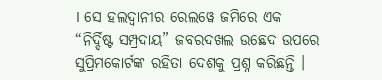। ସେ ହଲଦ୍ୱାନୀର ରେଲୱେ ଜମିରେ ଏକ “ନିର୍ଦ୍ଦିଷ୍ଟ ସମ୍ପ୍ରଦାୟ” ଜବରଦଖଲ ଉଛେଦ ଉପରେ ସୁପ୍ରିମକୋର୍ଟଙ୍କ ରହିତା ଦେଶକୁ ପ୍ରଶ୍ନ କରିଛନ୍ତି ।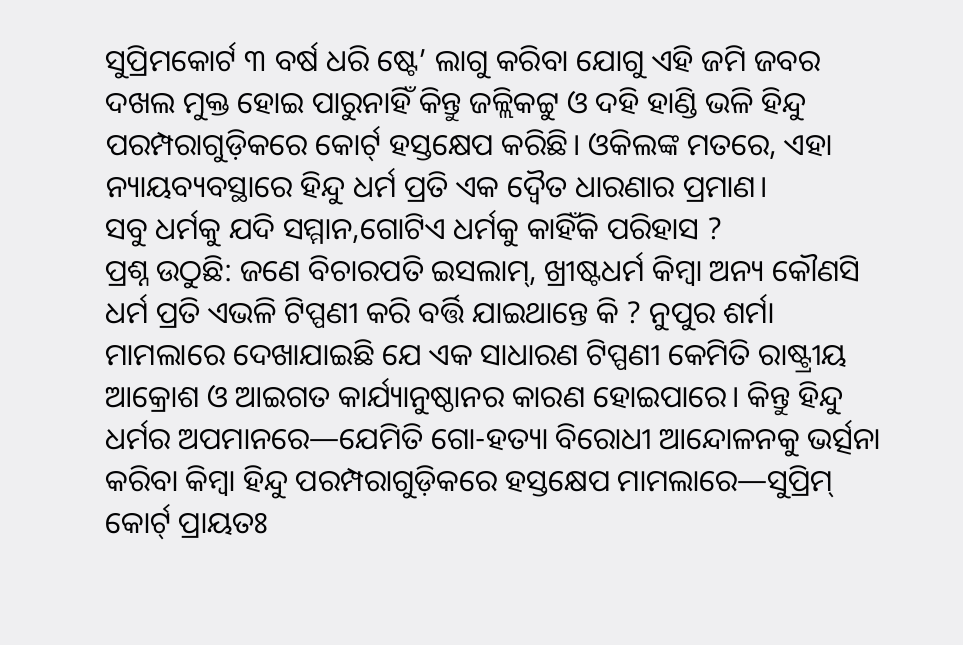ସୁପ୍ରିମକୋର୍ଟ ୩ ବର୍ଷ ଧରି ଷ୍ଟେ’ ଲାଗୁ କରିବା ଯୋଗୁ ଏହି ଜମି ଜବର ଦଖଲ ମୁକ୍ତ ହୋଇ ପାରୁନାହିଁ କିନ୍ତୁ ଜଳ୍ଲିକଟ୍ଟୁ ଓ ଦହି ହାଣ୍ଡି ଭଳି ହିନ୍ଦୁ ପରମ୍ପରାଗୁଡ଼ିକରେ କୋର୍ଟ୍ ହସ୍ତକ୍ଷେପ କରିଛି। ଓକିଲଙ୍କ ମତରେ, ଏହା ନ୍ୟାୟବ୍ୟବସ୍ଥାରେ ହିନ୍ଦୁ ଧର୍ମ ପ୍ରତି ଏକ ଦ୍ୱୈତ ଧାରଣାର ପ୍ରମାଣ।
ସବୁ ଧର୍ମକୁ ଯଦି ସମ୍ମାନ,ଗୋଟିଏ ଧର୍ମକୁ କାହିଁକି ପରିହାସ ?
ପ୍ରଶ୍ନ ଉଠୁଛି: ଜଣେ ବିଚାରପତି ଇସଲାମ୍, ଖ୍ରୀଷ୍ଟଧର୍ମ କିମ୍ବା ଅନ୍ୟ କୌଣସି ଧର୍ମ ପ୍ରତି ଏଭଳି ଟିପ୍ପଣୀ କରି ବର୍ତ୍ତି ଯାଇଥାନ୍ତେ କି ? ନୁପୁର ଶର୍ମା ମାମଲାରେ ଦେଖାଯାଇଛି ଯେ ଏକ ସାଧାରଣ ଟିପ୍ପଣୀ କେମିତି ରାଷ୍ଟ୍ରୀୟ ଆକ୍ରୋଶ ଓ ଆଇଗତ କାର୍ଯ୍ୟାନୁଷ୍ଠାନର କାରଣ ହୋଇପାରେ। କିନ୍ତୁ ହିନ୍ଦୁ ଧର୍ମର ଅପମାନରେ—ଯେମିତି ଗୋ-ହତ୍ୟା ବିରୋଧୀ ଆନ୍ଦୋଳନକୁ ଭର୍ତ୍ସନା କରିବା କିମ୍ବା ହିନ୍ଦୁ ପରମ୍ପରାଗୁଡ଼ିକରେ ହସ୍ତକ୍ଷେପ ମାମଲାରେ—ସୁପ୍ରିମ୍ କୋର୍ଟ୍ ପ୍ରାୟତଃ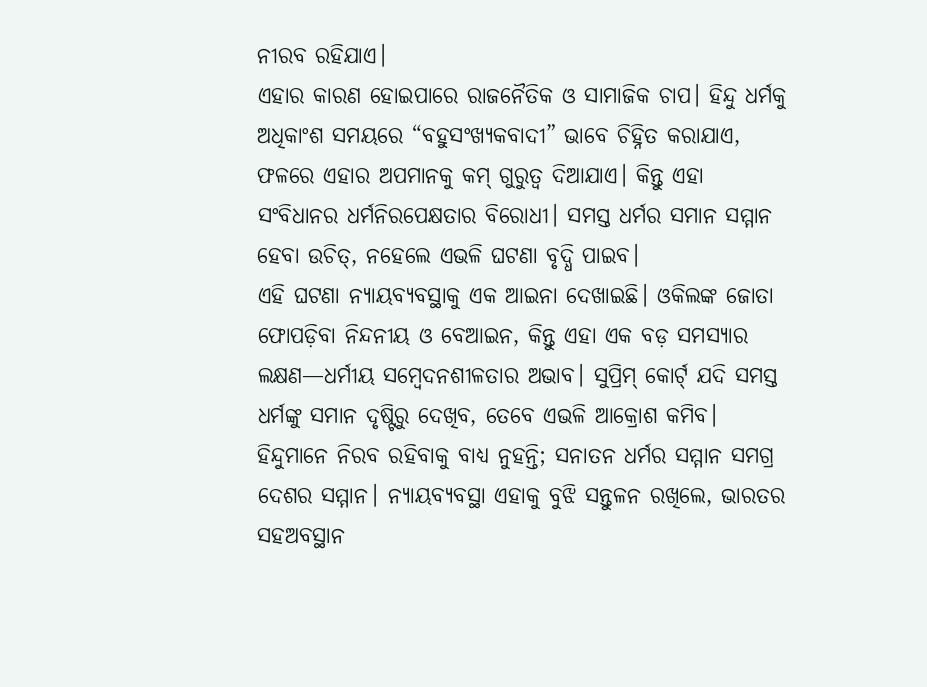ନୀରବ ରହିଯାଏ।
ଏହାର କାରଣ ହୋଇପାରେ ରାଜନୈତିକ ଓ ସାମାଜିକ ଚାପ। ହିନ୍ଦୁ ଧର୍ମକୁ ଅଧିକାଂଶ ସମୟରେ “ବହୁସଂଖ୍ୟକବାଦୀ” ଭାବେ ଚିହ୍ନିତ କରାଯାଏ, ଫଳରେ ଏହାର ଅପମାନକୁ କମ୍ ଗୁରୁତ୍ୱ ଦିଆଯାଏ। କିନ୍ତୁ ଏହା ସଂବିଧାନର ଧର୍ମନିରପେକ୍ଷତାର ବିରୋଧୀ। ସମସ୍ତ ଧର୍ମର ସମାନ ସମ୍ମାନ ହେବା ଉଚିତ୍, ନହେଲେ ଏଭଳି ଘଟଣା ବୃଦ୍ଧି ପାଇବ।
ଏହି ଘଟଣା ନ୍ୟାୟବ୍ୟବସ୍ଥାକୁ ଏକ ଆଇନା ଦେଖାଇଛି। ଓକିଲଙ୍କ ଜୋତା ଫୋପଡ଼ିବା ନିନ୍ଦନୀୟ ଓ ବେଆଇନ, କିନ୍ତୁ ଏହା ଏକ ବଡ଼ ସମସ୍ୟାର ଲକ୍ଷଣ—ଧର୍ମୀୟ ସମ୍ବେଦନଶୀଳତାର ଅଭାବ। ସୁପ୍ରିମ୍ କୋର୍ଟ୍ ଯଦି ସମସ୍ତ ଧର୍ମଙ୍କୁ ସମାନ ଦୃଷ୍ଟିରୁ ଦେଖିବ, ତେବେ ଏଭଳି ଆକ୍ରୋଶ କମିବ। ହିନ୍ଦୁମାନେ ନିରବ ରହିବାକୁ ବାଧ୍ୟ ନୁହନ୍ତି; ସନାତନ ଧର୍ମର ସମ୍ମାନ ସମଗ୍ର ଦେଶର ସମ୍ମାନ। ନ୍ୟାୟବ୍ୟବସ୍ଥା ଏହାକୁ ବୁଝି ସନ୍ତୁଳନ ରଖିଲେ, ଭାରତର ସହଅବସ୍ଥାନ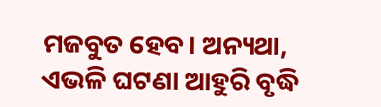ମଜବୁତ ହେବ। ଅନ୍ୟଥା, ଏଭଳି ଘଟଣା ଆହୁରି ବୃଦ୍ଧି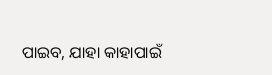ପାଇବ, ଯାହା କାହାପାଇଁ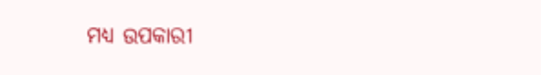ମଧ୍ୟ ଉପକାରୀ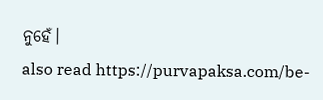ନୁହେଁ।
also read https://purvapaksa.com/be-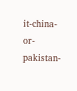it-china-or-pakistan-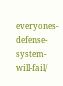everyones-defense-system-will-fail/